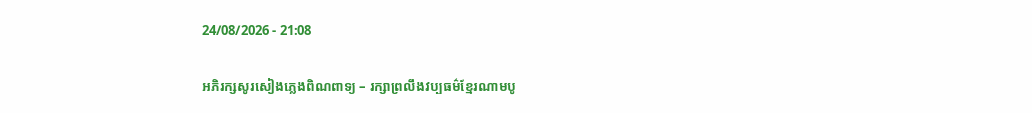24/08/2026 - 21:08

អភិរក្សសូរសៀងភ្លេងពិណពាទ្យ – រក្សាព្រលឹងវប្បធម៌ខ្មែរណាមបូ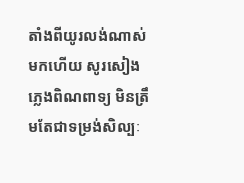តាំងពីយូរលង់ណាស់មកហើយ សូរសៀងភ្លេងពិណពាទ្យ មិនត្រឹមតែជាទម្រង់សិល្បៈ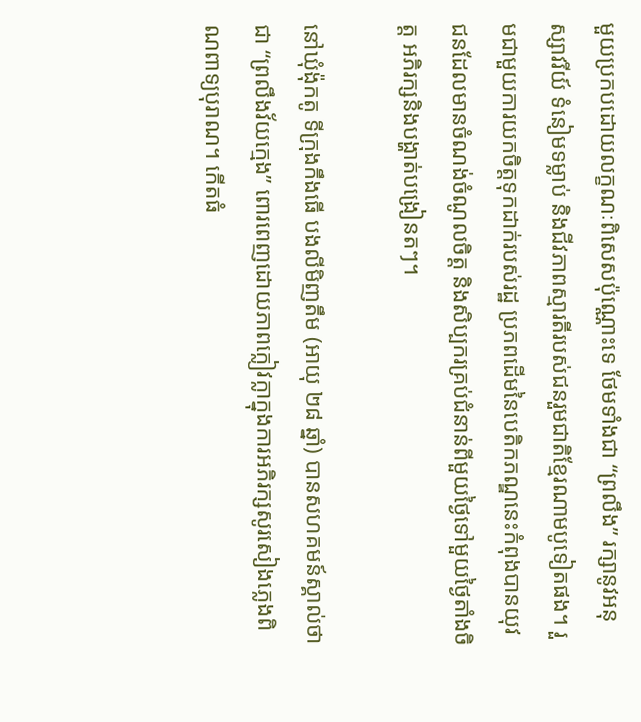មួយប្រកបដោយលក្ខណៈពិសេសប៉ុណ្ណោះទេ ថែមទាំងជា “ព្រលឹង” រក្សានូវអនុស្សាវរីយ៍ ទំនៀមទម្លាប់ និងជីវភាពស្មារតីរបស់ជនរួមជាតិខ្មែរណាមបូទៀតផង។ រួមជាមួយការយកចិត្តទុកដាក់របស់រដ្ឋ ប្រភពដើមនៃបេតិកភណ្ឌនេះកំពុងបានយុវជនដែលមានចំណង់ចំណូលចិត្ត និងសិប្បករគ្រប់ជំនាន់ពីមួយថ្ងៃទៅមួយថ្ងៃតាំងចិត្ត អភិរក្សនិងបង្ហាត់បង្រៀនតៗ។

នៅឃុំង៉ុកតូ ទីក្រុងកឹងធើ បងលីមិញតឹម (អាយុ ២៨ ឆ្នាំ) បានសហគមន៍ស្គាល់ថាជា “ព្រលឹងវ័យក្មេង” ពោរពេញដោយភាពក្លៀវក្លាក្នុងការអភិរក្សសូរសៀងភ្លេងពិណពាទ្យបុរាណ។ កើតធំ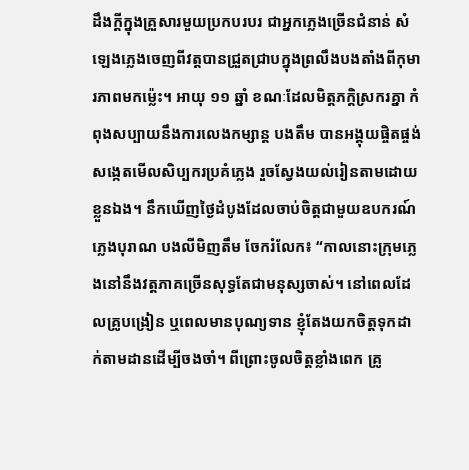ដឹងក្តីក្នុងគ្រួសារមួយប្រកបរបរ ជាអ្នកភ្លេងច្រើនជំនាន់ សំឡេងភ្លេងចេញពីវត្តបានជ្រួតជ្រាបក្នុងព្រលឹងបងតាំងពីកុមារភាពមកម្ល៉េះ។ អាយុ ១១ ឆ្នាំ ខណៈដែលមិត្តភក្តិស្រករគ្នា កំពុងសប្បាយនឹងការលេងកម្សាន្ត បងតឹម បានអង្គុយផ្ចិតផ្ចង់សង្កេតមើលសិប្បករប្រគំភ្លេង រួចស្វែងយល់រៀនតាមដោយខ្លួនឯង។ នឹកឃើញថ្ងៃដំបូងដែលចាប់ចិត្តជាមួយឧបករណ៍ភ្លេងបុរាណ បងលីមិញតឹម ចែករំលែក៖ “កាលនោះក្រុមភ្លេងនៅនឹងវត្តភាគច្រើនសុទ្ធតែជាមនុស្សចាស់។ នៅពេលដែលគ្រូបង្រៀន ឬពេលមានបុណ្យទាន ខ្ញុំតែងយកចិត្តទុកដាក់តាមដានដើម្បីចងចាំ។ ពីព្រោះចូលចិត្តខ្លាំងពេក គ្រូ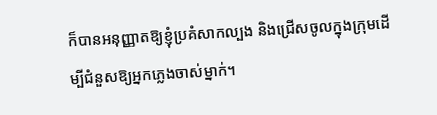ក៏បានអនុញ្ញាតឱ្យខ្ញុំប្រគំសាកល្បង និងជ្រើសចូលក្នុងក្រុមដើម្បីជំនួសឱ្យអ្នកភ្លេងចាស់ម្នាក់។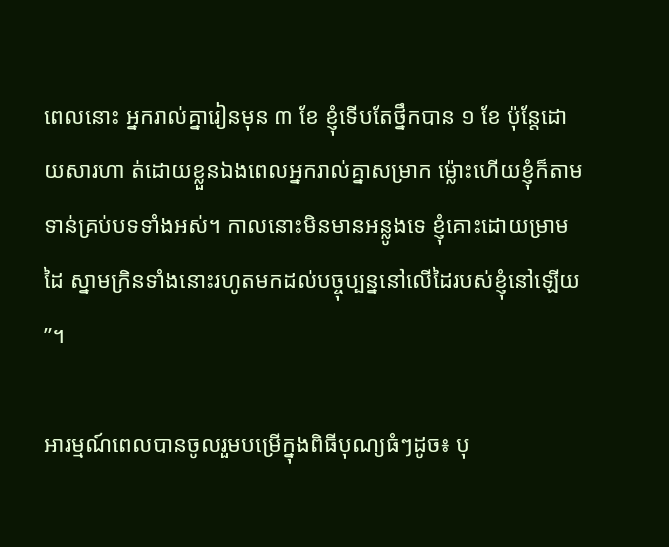ពេលនោះ អ្នករាល់គ្នារៀនមុន ៣ ខែ ខ្ញុំទើបតែថ្នឹកបាន ១ ខែ ប៉ុន្តែដោយសារហា ត់ដោយខ្លួនឯងពេលអ្នករាល់គ្នាសម្រាក ម្ល៉ោះហើយខ្ញុំក៏តាមទាន់គ្រប់បទទាំងអស់។ កាលនោះមិនមានអន្លូងទេ ខ្ញុំគោះដោយម្រាមដៃ ស្នាមក្រិនទាំងនោះរហូតមកដល់បច្ចុប្បន្ននៅលើដៃរបស់ខ្ញុំនៅឡើយ”។

អារម្មណ៍ពេលបានចូលរួមបម្រើក្នុងពិធីបុណ្យធំៗដូច៖ បុ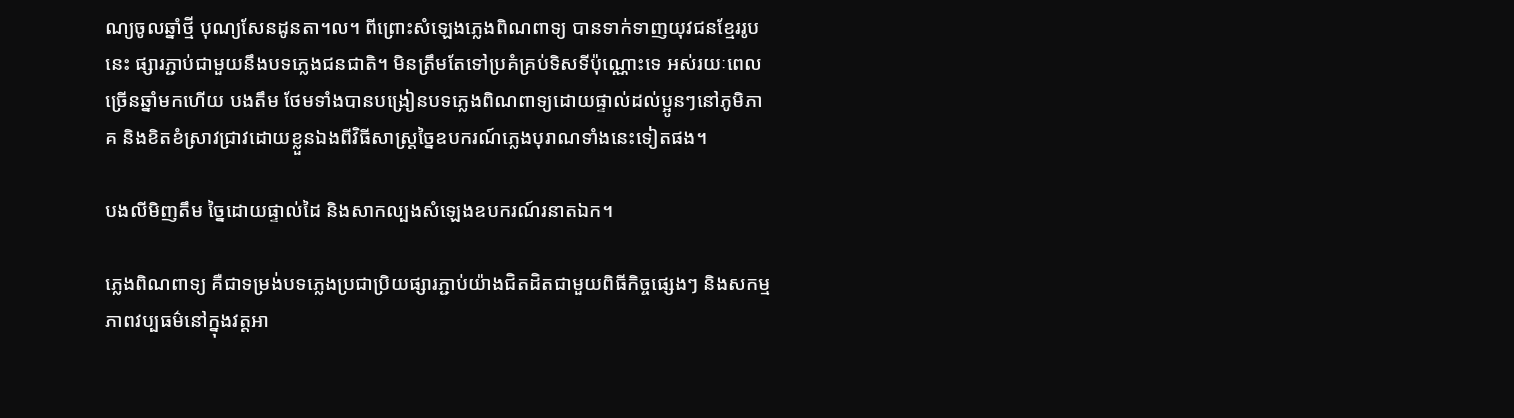ណ្យចូលឆ្នាំថ្មី បុណ្យសែនដូនតា។ល។ ពីព្រោះសំឡេងភ្លេងពិណពាទ្យ បានទាក់ទាញយុវជនខ្មែររូបនេះ ផ្សារភ្ជាប់ជាមួយនឹងបទភ្លេងជនជាតិ។ មិនត្រឹមតែទៅប្រគំគ្រប់ទិសទីប៉ុណ្ណោះទេ អស់រយៈពេលច្រើនឆ្នាំមកហើយ បងតឹម ថែមទាំងបានបង្រៀនបទភ្លេងពិណពាទ្យដោយផ្ទាល់ដល់ប្អូនៗនៅភូមិភាគ និងខិតខំស្រាវជ្រាវដោយខ្លួនឯងពីវិធីសាស្ត្រច្នៃឧបករណ៍ភ្លេងបុរាណទាំងនេះទៀតផង។

បងលីមិញតឹម ច្នៃដោយផ្ទាល់ដៃ និងសាកល្បងសំឡេងឧបករណ៍រនាតឯក។

ភ្លេងពិណពាទ្យ គឺជាទម្រង់បទភ្លេងប្រជាប្រិយផ្សារភ្ជាប់យ៉ាងជិតដិតជាមួយពិធីកិច្ចផ្សេងៗ និងសកម្មភាពវប្បធម៌នៅក្នុងវត្តអា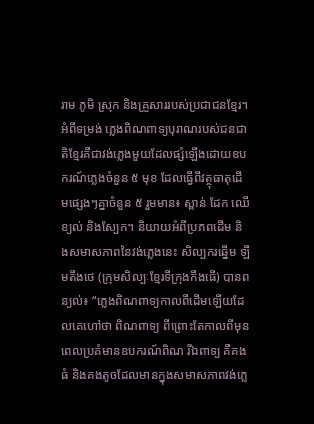រាម ភូមិ ស្រុក និងគ្រួសាររបស់ប្រជាជនខ្មែរ។ អំពីទម្រង់ ភ្លេងពិណពាទ្យបុរាណរបស់ជនជាតិខ្មែរគឺជាវង់ភ្លេងមួយដែលផ្សំឡើងដោយឧបករណ៍ភ្លេងចំនួន ៥ មុខ ដែលធ្វើពីវត្ថុធាតុដើមផ្សេងៗគ្នាចំនួន ៥ រួមមាន៖ ស្ពាន់ ដែក ឈើ ខ្យល់ និងស្បែក។ និយាយអំពីប្រភពដើម និងសមាសភាពនៃវង់ភ្លេងនេះ សិល្បករឆ្នើម ឡឹមតឹងថេ (ក្រុមសិល្បៈខ្មែរទីក្រុងកឹងធើ) បានពន្យល់៖ “ភ្លេងពិណពាទ្យកាលពីដើមឡើយដែលគេហៅថា ពិណពាទ្យ ពីព្រោះតែកាលពីមុនពេលប្រគំមានឧបករណ៍ពិណ រីឯពាទ្យ គឺគងធំ និងគងតូចដែលមានក្នុងសមាសភាពវង់ភ្លេ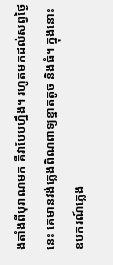ងតាំងពីបុរាណមក គឺវាបែបហ្នឹង។ រហូតមកដល់សព្វថ្ងៃនេះ គេមានវង់ភ្លេងពិណពាទ្យខ្នាតតូច និងធំ។ ក្នុងនោះ ឧបករណ៍ភ្លេង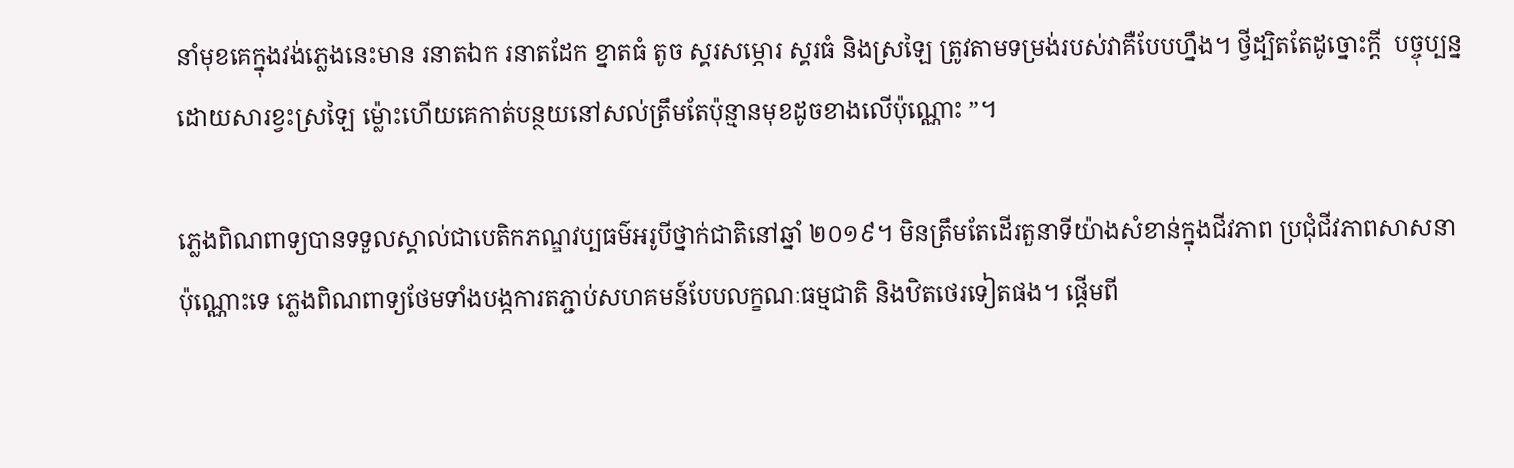នាំមុខគេក្នុងវង់ភ្លេងនេះមាន រនាតឯក រនាតដែក ខ្នាតធំ តូច ស្គរសម្ភោរ ស្គរធំ និងស្រឡៃ ត្រូវតាមទម្រង់របស់វាគឺបែបហ្នឹង។ ថ្វីដ្បិតតែដូច្នោះក្តី  បច្ចុប្បន្ន ដោយសារខ្វះស្រឡៃ ម្ល៉ោះហើយគេកាត់បន្ថយនៅសល់ត្រឹមតែប៉ុន្មានមុខដូចខាងលើប៉ុណ្ណោះ ”។

ភ្លេងពិណពាទ្យបានទទួលស្គាល់ជាបេតិកភណ្ឌវប្បធម៌អរូបីថ្នាក់ជាតិនៅឆ្នាំ ២០១៩។ មិនត្រឹមតែដើរតួនាទីយ៉ាងសំខាន់ក្នុងជីវភាព ប្រជុំជីវភាពសាសនាប៉ុណ្ណោះទេ ភ្លេងពិណពាទ្យថែមទាំងបង្កការតភ្ជាប់សហគមន៍បែបលក្ខណៈធម្មជាតិ និងឋិតថេរទៀតផង។ ផ្តើមពី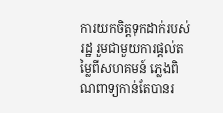ការយកចិត្តទុកដាក់របស់រដ្ឋ រួមជាមួយការផ្តល់តម្លៃពីសហគមន៍ ភ្លេងពិណពាទ្យកាន់តែបានរ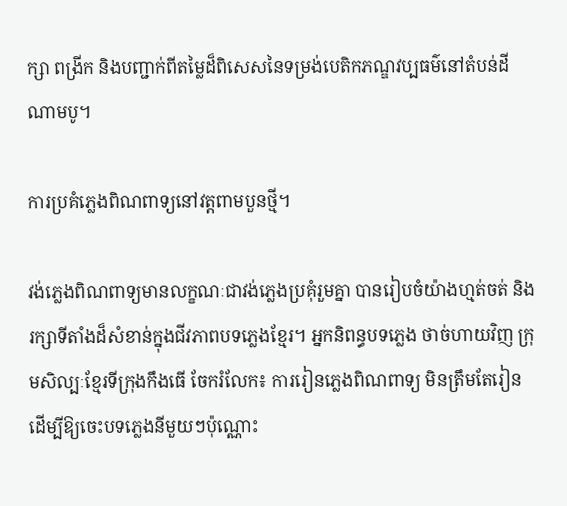ក្សា ពង្រីក និងបញ្ជាក់ពីតម្លៃដ៏ពិសេសនៃទម្រង់បេតិកភណ្ឌវប្បធម៌នៅតំបន់ដីណាមបូ។

ការប្រគំភ្លេងពិណពាទ្យនៅវត្តពាមបួនថ្មី។

វង់ភ្លេងពិណពាទ្យមានលក្ខណៈជាវង់ភ្លេងប្រគុំរួមគ្នា បានរៀបចំយ៉ាងហ្មត់ចត់ និងរក្សាទីតាំងដ៏សំខាន់ក្នុងជីវភាពបទភ្លេងខ្មែរ។ អ្នកនិពន្ធបទភ្លេង ថាច់ហាយវិញ ក្រុមសិល្បៈខ្មែរទីក្រុងកឹងធើ ចែករំលែក៖ ការរៀនភ្លេងពិណពាទ្យ មិនត្រឹមតែរៀនដើម្បីឱ្យចេះបទភ្លេងនីមួយៗប៉ុណ្ណោះ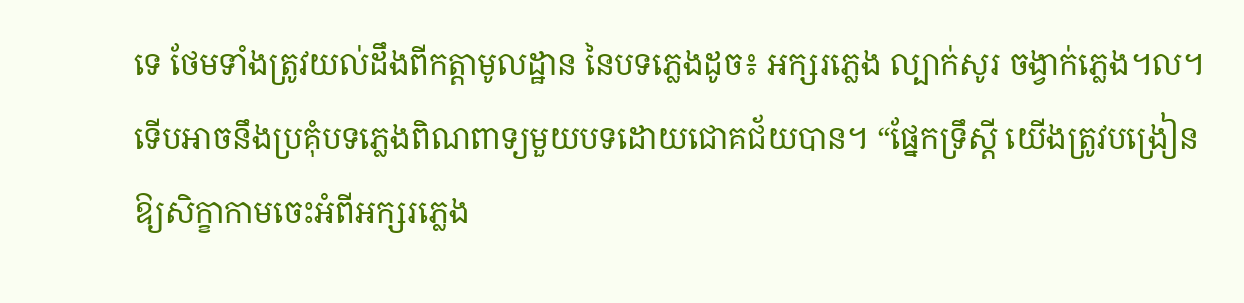ទេ ថែមទាំងត្រូវយល់ដឹងពីកត្តាមូលដ្ឋាន នៃបទភ្លេងដូច៖ អក្សរភ្លេង ល្បាក់សូរ ចង្វាក់ភ្លេង។ល។ ទើបអាចនឹងប្រគុំបទភ្លេងពិណពាទ្យមួយបទដោយជោគជ័យបាន។ “ផ្នែកទ្រឹស្តី យើងត្រូវបង្រៀនឱ្យសិក្ខាកាមចេះអំពីអក្សរភ្លេង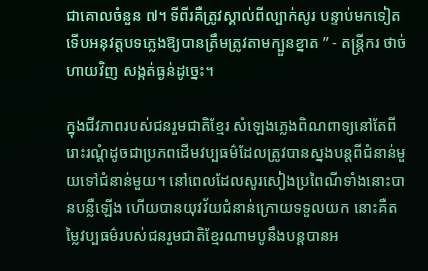ជាគោលចំនួន ៧។ ទីពីរគឺត្រូវស្គាល់ពីល្បាក់សូរ បន្ទាប់មកទៀត ទើបអនុវត្តបទភ្លេងឱ្យបានត្រឹមត្រូវតាមក្បួនខ្នាត ” - តន្ត្រីករ ថាច់ហាយវិញ សង្កត់ធ្ងន់ដូច្នេះ។

ក្នុងជីវភាពរបស់ជនរួមជាតិខ្មែរ សំឡេងភ្លេងពិណពាទ្យនៅតែពីរោះរណ្តំដូចជាប្រភពដើមវប្បធម៌ដែលត្រូវបានស្នងបន្តពីជំនាន់មួយទៅជំនាន់មួយ។ នៅពេលដែលសូរសៀងប្រពៃណីទាំងនោះបានបន្លឺឡើង ហើយបានយុវវ័យជំនាន់ក្រោយទទួលយក នោះគឺតម្លៃវប្បធម៌របស់ជនរួមជាតិខ្មែរណាមបូនឹងបន្តបានអ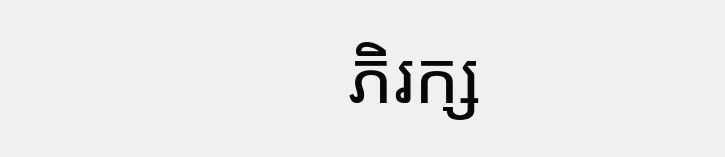ភិរក្ស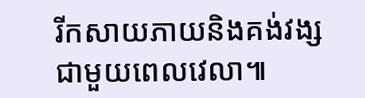រីកសាយភាយនិងគង់វង្សជាមួយពេលវេលា៕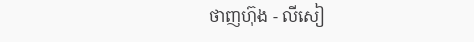ថាញហ៊ុង - លីសៀ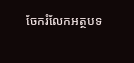ចែករំលែកអត្ថបទ